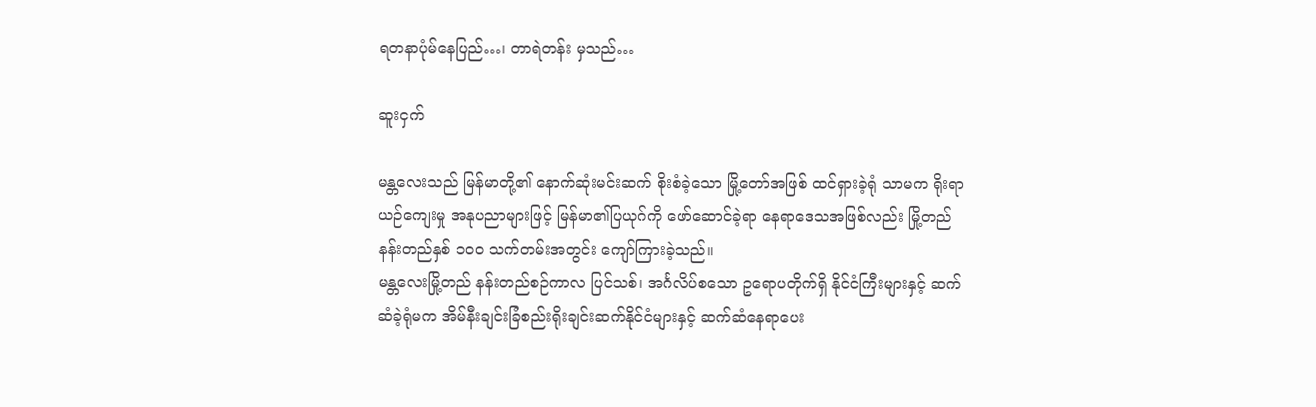ရတနာပုံမ်နေပြည်…၊ တာရဲတန်း မှသည်…

ဆူးငှက်

မန္တလေးသည် မြန်မာတို့၏ နောက်ဆုံးမင်းဆက် စိုးစံခဲ့သော မြို့တော်အဖြစ် ထင်ရှားခဲ့ရုံ သာမက ရိုးရာယဉ်ကျေးမှု အနုပညာများဖြင့် မြန်မာ၏ပြယုဂ်ကို ဖော်ဆောင်ခဲ့ရာ နေရာဒေသအဖြစ်လည်း မြို့တည်နန်းတည်နှစ် ၁ဝဝ သက်တမ်းအတွင်း ကျော်ကြားခဲ့သည်။
မန္တလေးမြို့တည် နန်းတည်စဉ်ကာလ ပြင်သစ်၊ အင်္ဂလိပ်စသော ဥရောပတိုက်ရှိ နိုင်ငံကြီးများနှင့် ဆက်ဆံခဲ့ရုံမက အိမ်နီးချင်းခြံစည်းရိုးချင်းဆက်နိုင်ငံများနှင့် ဆက်ဆံနေရာပေး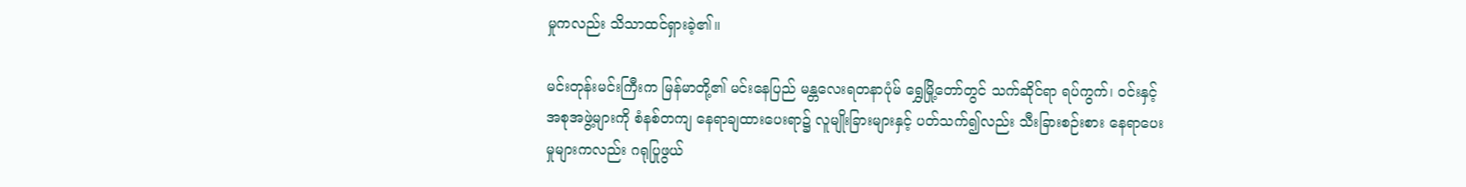မှုကလည်း သိသာထင်ရှားခဲ့၏။

မင်းတုန်းမင်းကြီးက မြန်မာတို့၏ မင်းနေပြည် မန္တလေးရတနာပုံမ် ရွှေမြို့တော်တွင် သက်ဆိုင်ရာ ရပ်ကွက်၊ ဝင်းနှင့် အစုအဖွဲ့များကို စံနစ်တကျ နေရာချထားပေးရာ၌ လူမျိုးခြားများနှင့် ပတ်သက်၍လည်း သီးခြားစဉ်းစား နေရာပေးမှုများကလည်း ဂရုပြုဖွယ်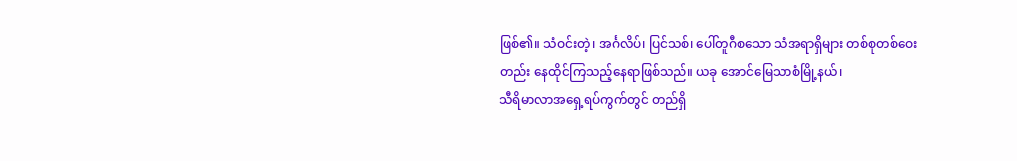ဖြစ်၏။ သံဝင်းတဲ့၊ အင်္ဂလိပ်၊ ပြင်သစ်၊ ပေါ်တူဂီစသော သံအရာရှိများ တစ်စုတစ်ဝေးတည်း နေထိုင်ကြသည့်နေရာဖြစ်သည်။ ယခု အောင်မြေသာစံမြို့နယ်၊
သီရိမာလာအရှေ့ရပ်ကွက်တွင် တည်ရှိ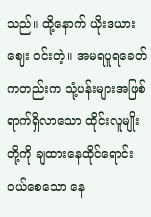သည်။ ထို့နောက် ယိုးဒယားဈေး ဝင်းတဲ့။ အမရပူရခေတ် ကတည်းက သုံ့ပန်းများအဖြစ်ရာက်ရှိလာသော ထိုင်းလူမျိုးတို့ကို ချထားနေထိုင်ရောင်းဝယ်စေသော နေ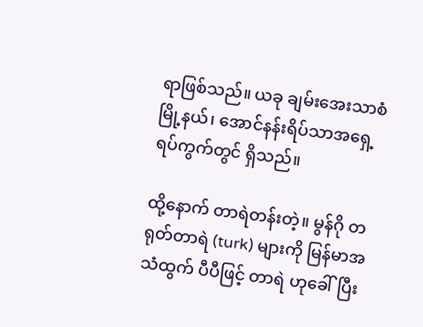ရာဖြစ်သည်။ ယခု ချမ်းအေးသာစံမြို့နယ်၊ အောင်နန်းရိပ်သာအရှေ့ ရပ်ကွက်တွင် ရှိသည်။

ထို့နောက် တာရဲတန်းတဲ့။ မွန်ဂို တရုတ်တာရဲ (turk) များကို မြန်မာအသံထွက် ပီပီဖြင့် တာရဲ ဟုခေါ်ပြီး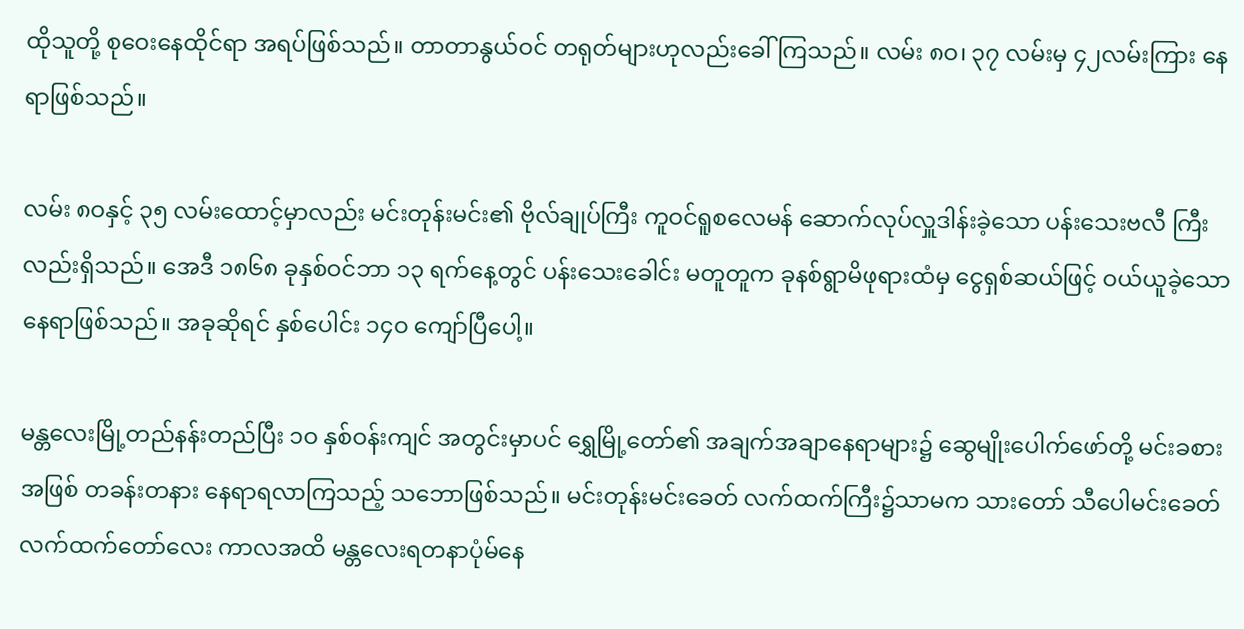ထိုသူတို့ စုဝေးနေထိုင်ရာ အရပ်ဖြစ်သည်။ တာတာနွယ်ဝင် တရုတ်များဟုလည်းခေါ်ကြသည်။ လမ်း ၈ဝ၊ ၃၇ လမ်းမှ ၄၂လမ်းကြား နေရာဖြစ်သည်။

လမ်း ၈ဝနှင့် ၃၅ လမ်းထောင့်မှာလည်း မင်းတုန်းမင်း၏ ဗိုလ်ချုပ်ကြီး ကူဝင်ရူစလေမန် ဆောက်လုပ်လှူဒါန်းခဲ့သော ပန်းသေးဗလီ ကြီးလည်းရှိသည်။ အေဒီ ၁၈၆၈ ခုနှစ်ဝင်ဘာ ၁၃ ရက်နေ့တွင် ပန်းသေးခေါင်း မတူတူက ခုနစ်ရွာမိဖုရားထံမှ ငွေရှစ်ဆယ်ဖြင့် ဝယ်ယူခဲ့သောနေရာဖြစ်သည်။ အခုဆိုရင် နှစ်ပေါင်း ၁၄ဝ ကျော်ပြီပေါ့။

မန္တလေးမြို့တည်နန်းတည်ပြီး ၁ဝ နှစ်ဝန်းကျင် အတွင်းမှာပင် ရွှေမြို့တော်၏ အချက်အချာနေရာများ၌ ဆွေမျိုးပေါက်ဖော်တို့ မင်းခစားအဖြစ် တခန်းတနား နေရာရလာကြသည့် သဘောဖြစ်သည်။ မင်းတုန်းမင်းခေတ် လက်ထက်ကြီး၌သာမက သားတော် သီပေါမင်းခေတ် လက်ထက်တော်လေး ကာလအထိ မန္တလေးရတနာပုံမ်နေ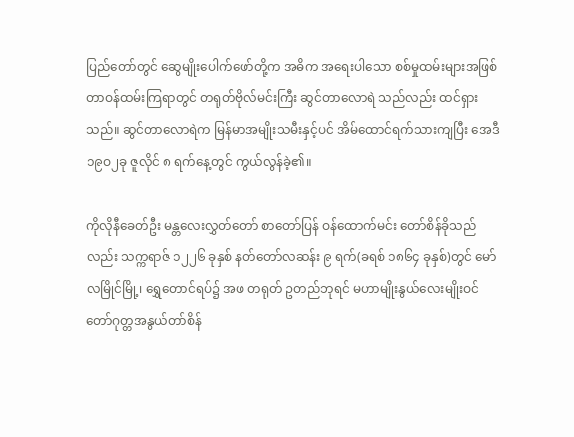ပြည်တော်တွင် ဆွေမျိုးပေါက်ဖော်တို့က အဓိက အရေးပါသော စစ်မှုထမ်းများအဖြစ် တာဝန်ထမ်းကြရာတွင် တရုတ်ဗိုလ်မင်းကြီး ဆွင်တာလောရဲ သည်လည်း ထင်ရှားသည်။ ဆွင်တာလောရဲက မြန်မာအမျိုးသမီးနှင့်ပင် အိမ်ထောင်ရက်သားကျပြီး အေဒီ ၁၉ဝ၂ခု ဇူလိုင် ၈ ရက်နေ့တွင် ကွယ်လွန်ခဲ့၏။

ကိုလိုနီခေတ်ဦး မန္တလေးလွှတ်တော် စာတော်ပြန် ဝန်ထောက်မင်း တော်စိန်ခိုသည်လည်း သက္ကရာဇ် ၁၂၂၆ ခုနှစ် နတ်တော်လဆန်း ၉ ရက်(ခရစ် ၁၈၆၄ ခုနှစ်)တွင် မော်လမြိုင်မြို့၊ ရွှေတောင်ရပ်၌ အဖ တရုတ် ဥတည်ဘုရင် မဟာမျိုးနွယ်လေးမျိုးဝင် တော်ဂုတ္တအနွယ်တာ်စိန်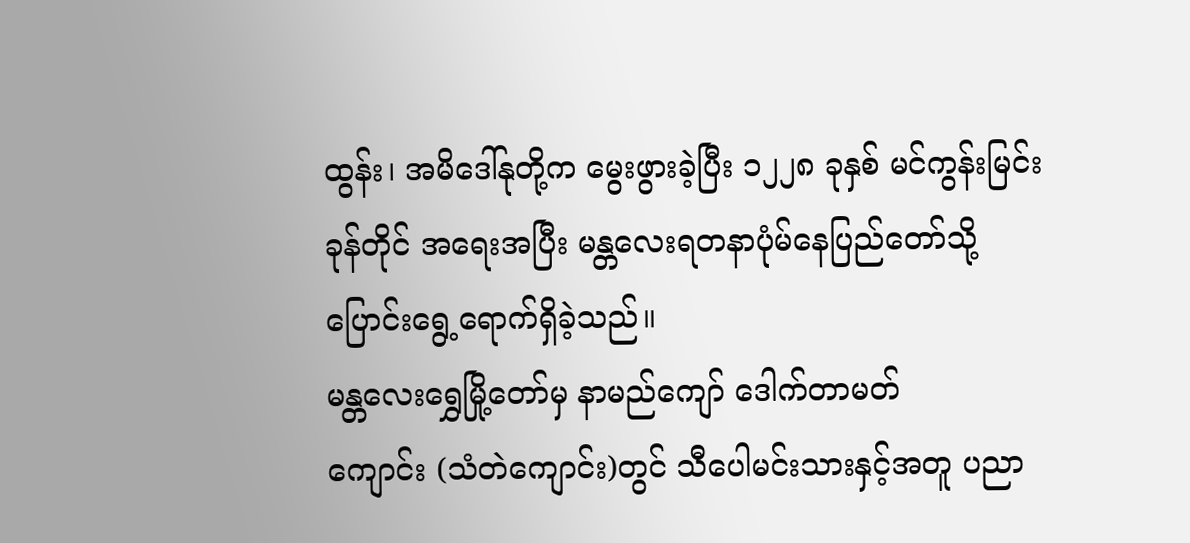ထွန်း၊ အမိဒေါ်နုတို့က မွေးဖွားခဲ့ပြီး ၁၂၂၈ ခုနှစ် မင်ကွန်းမြင်းခုန်တိုင် အရေးအပြီး မန္တလေးရတနာပုံမ်နေပြည်တော်သို့ ပြောင်းရွေ့ရောက်ရှိခဲ့သည်။
မန္တလေးရွှေမြို့တော်မှ နာမည်ကျော် ဒေါက်တာမတ်
ကျောင်း (သံတဲကျောင်း)တွင် သီပေါမင်းသားနှင့်အတူ ပညာ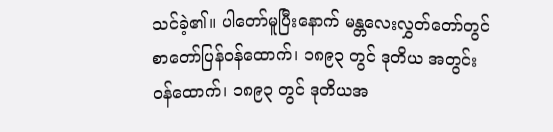သင်ခဲ့၏။ ပါတော်မူပြီးနောက် မန္တလေးလွှတ်တော်တွင် စာတော်ပြန်ဝန်ထောက်၊ ၁၈၉၃ တွင် ဒုတိယ အတွင်းဝန်ထောက်၊ ၁၈၉၃ တွင် ဒုတိယအ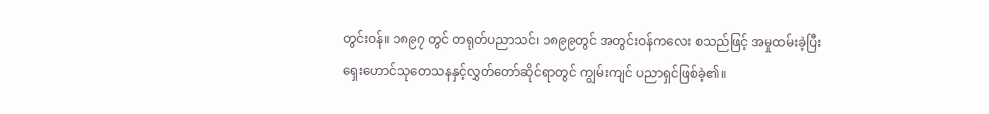တွင်းဝန်။ ၁၈၉၇ တွင် တရုတ်ပညာသင်၊ ၁၈၉၉တွင် အတွင်းဝန်ကလေး စသည်ဖြင့် အမှုထမ်းခဲ့ပြီး ရှေးဟောင်သုတေသနနှင့်လွှတ်တော်ဆိုင်ရာတွင် ကျွမ်းကျင် ပညာရှင်ဖြစ်ခဲ့၏။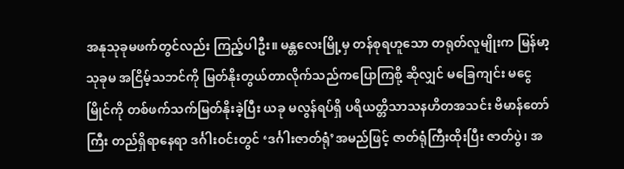အနုသုခုမဖက်တွင်လည်း ကြည့်ပါဦး။ မန္တလေးမြို့မှ တန်စုရဟူသော တရုတ်လူမျိုးက မြန်မာ့သုခုမ အငြိမ့်သဘင်ကို မြတ်နိုးတွယ်တာလိုက်သည်ကပြောကြစို့ ဆိုလျှင် မခြေကျင်း မငွေမြိုင်ကို တစ်ဖက်သက်မြတ်နိုးခဲ့ပြီး ယခု မလွန်ရပ်ရှိ ပရိယတ္တိသာသနဟိတအသင်း ဗိမာန်တော်ကြီး တည်ရှိရာနေရာ ဒင်္ဂါးဝင်းတွင် ‘ဒင်္ဂါးဇာတ်ရုံ’အမည်ဖြင့် ဇာတ်ရုံကြီးထိုးပြီး ဇာတ်ပွဲ၊ အ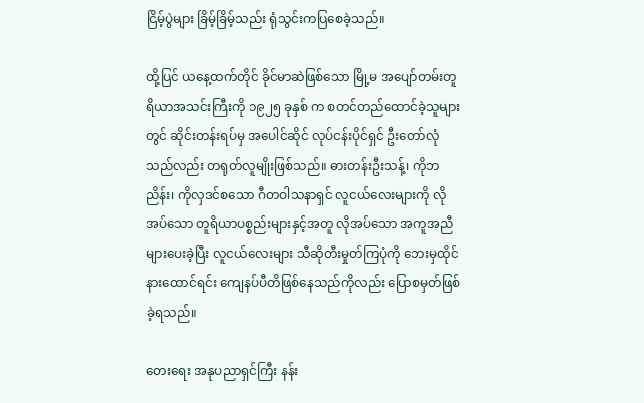ငြိမ့်ပွဲများ ခြိမ့်ခြိမ့်သည်း ရုံသွင်းကပြစေခဲ့သည်။

ထို့ပြင် ယနေ့ထက်တိုင် ခိုင်မာဆဲဖြစ်သော မြို့မ အပျော်တမ်းတူရိယာအသင်းကြီးကို ၁၉၂၅ ခုနှစ် က စတင်တည်ထောင်ခဲ့သူများတွင် ဆိုင်းတန်းရပ်မှ အပေါင်ဆိုင် လုပ်ငန်းပိုင်ရှင် ဦးတော်လုံ သည်လည်း တရုတ်လူမျိုးဖြစ်သည်။ ဓားတန်းဦးသန့်၊ ကိုဘညိန်း၊ ကိုလှဒင်စသော ဂီတဝါသနာရှင် လူငယ်လေးများကို လိုအပ်သော တူရိယာပစ္စည်းများနှင့်အတူ လိုအပ်သော အကူအညီများပေးခဲ့ပြီး လူငယ်လေးများ သီဆိုတီးမှုတ်ကြပုံကို ဘေးမှထိုင်နားထောင်ရင်း ကျေနပ်ပီတိဖြစ်နေသည်ကိုလည်း ပြောစမှတ်ဖြစ်ခဲ့ရသည်။

တေးရေး အနုပညာရှင်ကြီး နန်း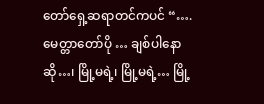တော်ရှေ့ဆရာတင်ကပင် “….မေတ္တာတော်ပို … ချစ်ပါနောဆို…၊ မြို့မရဲ့၊ မြို့မရဲ့… မြို့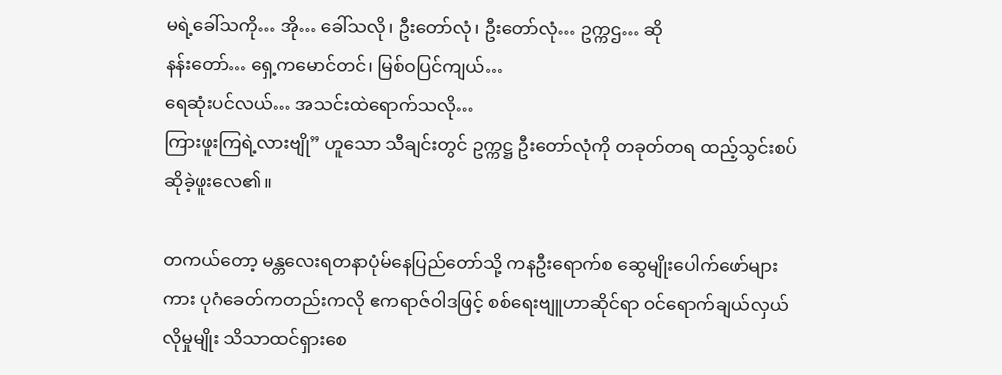မရဲ့ခေါ်သကို… အို… ခေါ်သလို၊ ဦးတော်လုံ၊ ဦးတော်လုံ… ဥက္ကဌ… ဆို
နန်းတော်… ရှေ့ကမောင်တင်၊ မြစ်ဝပြင်ကျယ်…
ရေဆုံးပင်လယ်… အသင်းထဲရောက်သလို…
ကြားဖူးကြရဲ့လားဗျို” ဟူသော သီချင်းတွင် ဥက္ကဋ္ဌ ဦးတော်လုံကို တခုတ်တရ ထည့်သွင်းစပ်ဆိုခဲ့ဖူးလေ၏။

တကယ်တော့ မန္တလေးရတနာပုံမ်နေပြည်တော်သို့ ကနဦးရောက်စ ဆွေမျိုးပေါက်ဖော်များကား ပုဂံခေတ်ကတည်းကလို ဧကရာဇ်ဝါဒဖြင့် စစ်ရေးဗျူဟာဆိုင်ရာ ဝင်ရောက်ချယ်လှယ်လိုမှုမျိုး သိသာထင်ရှားစေ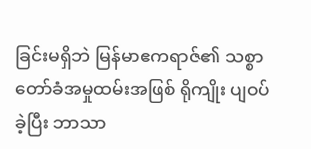ခြင်းမရှိဘဲ မြန်မာဧကရာဇ်၏ သစ္စာတော်ခံအမှုထမ်းအဖြစ် ရိုကျိုး ပျဝပ်ခဲ့ပြီး ဘာသာ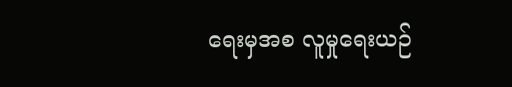ရေးမှအစ လူမှုရေးယဉ်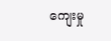ကျေးမှု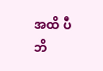အထိ ပီဘိ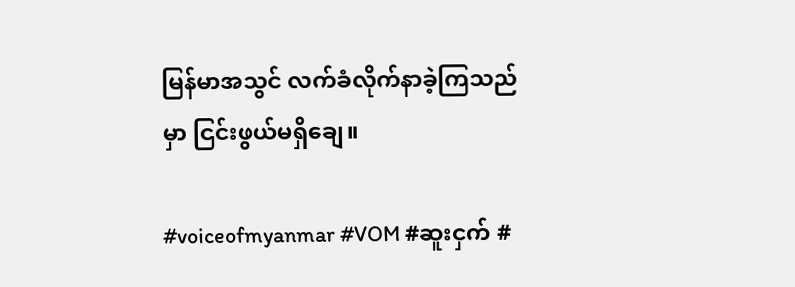မြန်မာအသွင် လက်ခံလိုက်နာခဲ့ကြသည်မှာ ငြင်းဖွယ်မရှိချေ။

#voiceofmyanmar #VOM #ဆူးငှက် #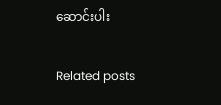ဆောင်းပါး

Related posts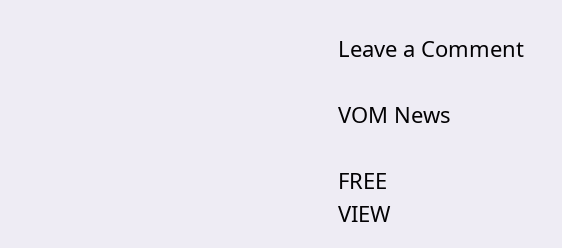Leave a Comment

VOM News

FREE
VIEW